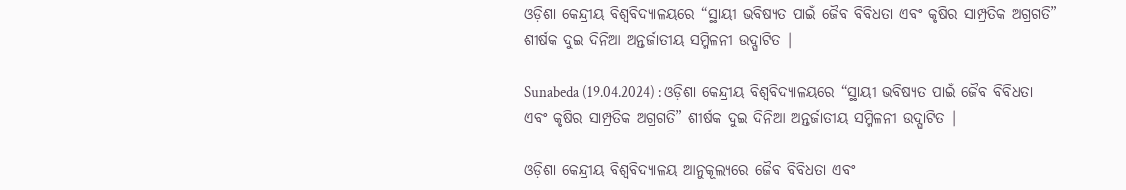ଓଡ଼ିଶା କେନ୍ଦ୍ରୀୟ ବିଶ୍ବବିଦ୍ୟାଳୟରେ “ସ୍ଥାୟୀ ଭବିଷ୍ୟତ ପାଇଁ ଜୈବ ବିବିଧତା ଏବଂ କୃଷିର ସାମ୍ପ୍ରତିକ ଅଗ୍ରଗତି” ଶୀର୍ଷକ ଦୁଇ ଦିନିଆ ଅନ୍ତର୍ଜାତୀୟ ସମ୍ମିଳନୀ ଉଦ୍ଘାଟିତ |

Sunabeda (19.04.2024) : ଓଡ଼ିଶା କେନ୍ଦ୍ରୀୟ ବିଶ୍ବବିଦ୍ୟାଳୟରେ “ସ୍ଥାୟୀ ଭବିଷ୍ୟତ ପାଇଁ ଜୈବ ବିବିଧତା ଏବଂ କୃଷିର ସାମ୍ପ୍ରତିକ ଅଗ୍ରଗତି” ଶୀର୍ଷକ ଦୁଇ ଦିନିଆ ଅନ୍ତର୍ଜାତୀୟ ସମ୍ମିଳନୀ ଉଦ୍ଘାଟିତ |

ଓଡ଼ିଶା କେନ୍ଦ୍ରୀୟ ବିଶ୍ବବିଦ୍ୟାଳୟ ଆନୁକୂଲ୍ୟରେ ଜୈବ ବିବିଧତା ଏବଂ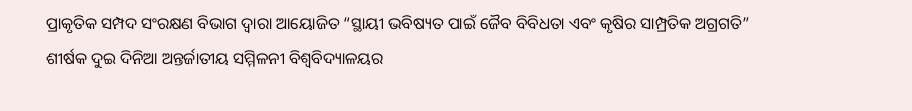ପ୍ରାକୃତିକ ସମ୍ପଦ ସଂରକ୍ଷଣ ବିଭାଗ ଦ୍ୱାରା ଆୟୋଜିତ “ସ୍ଥାୟୀ ଭବିଷ୍ୟତ ପାଇଁ ଜୈବ ବିବିଧତା ଏବଂ କୃଷିର ସାମ୍ପ୍ରତିକ ଅଗ୍ରଗତି” ଶୀର୍ଷକ ଦୁଇ ଦିନିଆ ଅନ୍ତର୍ଜାତୀୟ ସମ୍ମିଳନୀ ବିଶ୍ୱବିଦ୍ୟାଳୟର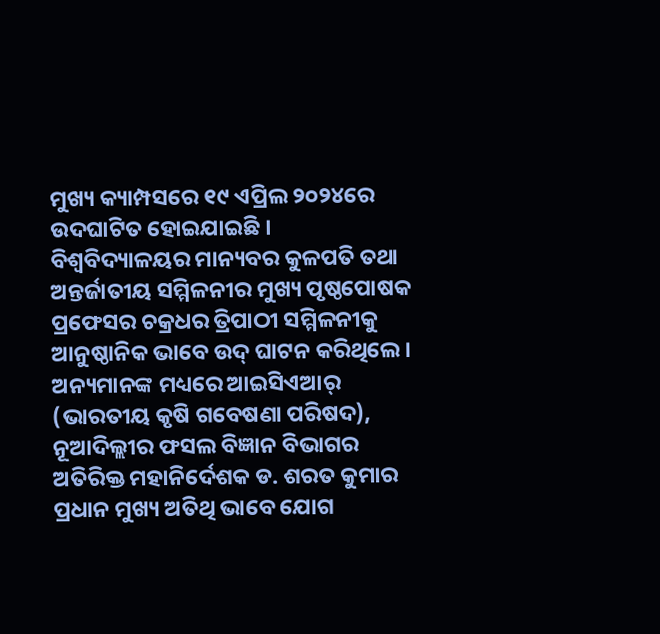ମୁଖ୍ୟ କ୍ୟାମ୍ପସରେ ୧୯ ଏପ୍ରିଲ ୨୦୨୪ରେ ଉଦଘାଟିତ ହୋଇଯାଇଛି । ବିଶ୍ୱବିଦ୍ୟାଳୟର ମାନ୍ୟବର କୁଳପତି ତଥା ଅନ୍ତର୍ଜାତୀୟ ସମ୍ମିଳନୀର ମୁଖ୍ୟ ପୃଷ୍ଠପୋଷକ ପ୍ରଫେସର ଚକ୍ରଧର ତ୍ରିପାଠୀ ସମ୍ମିଳନୀକୁ ଆନୁଷ୍ଠାନିକ ଭାବେ ଉଦ୍ ଘାଟନ କରିଥିଲେ। ଅନ୍ୟମାନଙ୍କ ମଧ୍ୟରେ ଆଇସିଏଆର୍ (ଭାରତୀୟ କୃଷି ଗବେଷଣା ପରିଷଦ), ନୂଆଦିଲ୍ଲୀର ଫସଲ ବିଜ୍ଞାନ ବିଭାଗର ଅତିରିକ୍ତ ମହାନିର୍ଦେଶକ ଡ. ଶରତ କୁମାର ପ୍ରଧାନ ମୁଖ୍ୟ ଅତିଥି ଭାବେ ଯୋଗ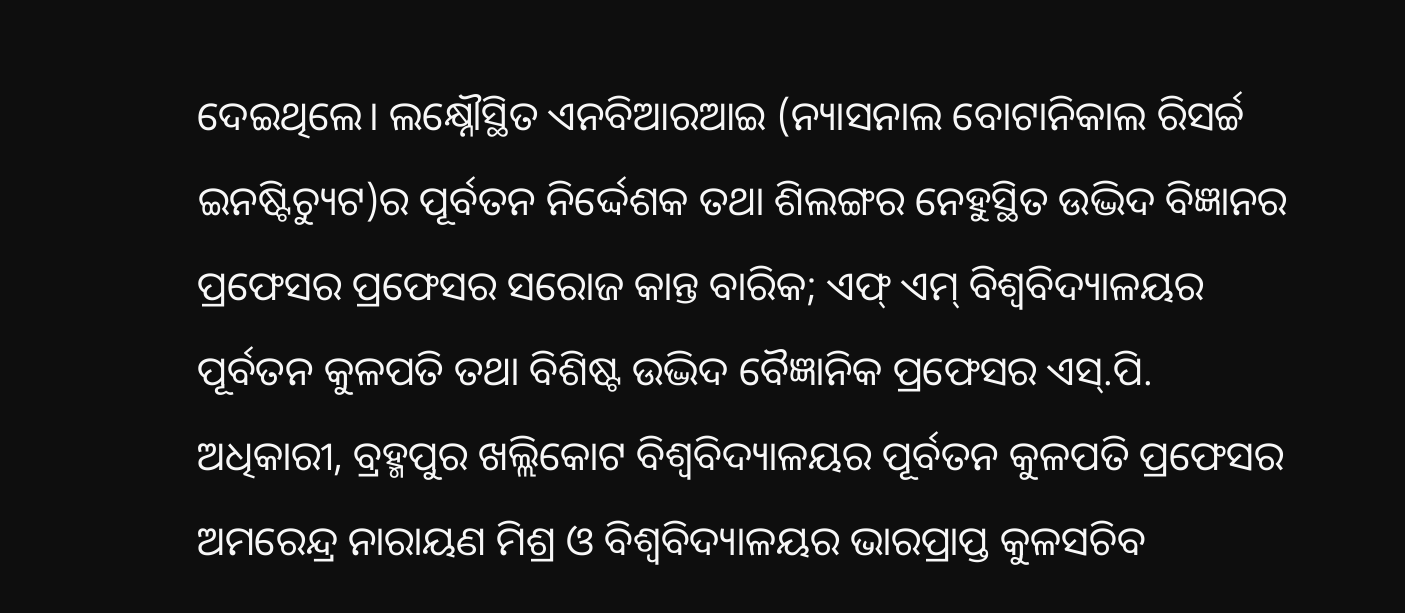ଦେଇଥିଲେ। ଲକ୍ଷ୍ନୌସ୍ଥିତ ଏନବିଆରଆଇ (ନ୍ୟାସନାଲ ବୋଟାନିକାଲ ରିସର୍ଚ୍ଚ ଇନଷ୍ଟିଚ୍ୟୁଟ)ର ପୂର୍ବତନ ନିର୍ଦ୍ଦେଶକ ତଥା ଶିଲଙ୍ଗର ନେହୁସ୍ଥିତ ଉଦ୍ଭିଦ ବିଜ୍ଞାନର ପ୍ରଫେସର ପ୍ରଫେସର ସରୋଜ କାନ୍ତ ବାରିକ; ଏଫ୍ ଏମ୍ ବିଶ୍ବବିଦ୍ୟାଳୟର ପୂର୍ବତନ କୁଳପତି ତଥା ବିଶିଷ୍ଟ ଉଦ୍ଭିଦ ବୈଜ୍ଞାନିକ ପ୍ରଫେସର ଏସ୍.ପି. ଅଧିକାରୀ, ବ୍ରହ୍ମପୁର ଖଲ୍ଲିକୋଟ ବିଶ୍ୱବିଦ୍ୟାଳୟର ପୂର୍ବତନ କୁଳପତି ପ୍ରଫେସର ଅମରେନ୍ଦ୍ର ନାରାୟଣ ମିଶ୍ର ଓ ବିଶ୍ଵବିଦ୍ୟାଳୟର ଭାରପ୍ରାପ୍ତ କୁଳସଚିବ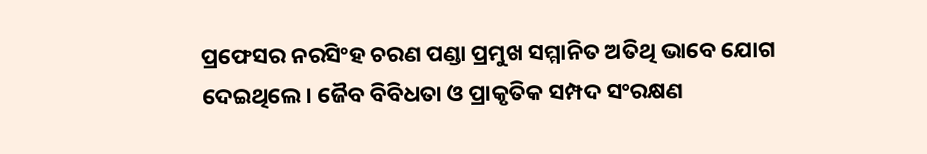ପ୍ରଫେସର ନରସିଂହ ଚରଣ ପଣ୍ଡା ପ୍ରମୁଖ ସମ୍ମାନିତ ଅତିଥି ଭାବେ ଯୋଗ ଦେଇଥିଲେ। ଜୈବ ବିବିଧତା ଓ ପ୍ରାକୃତିକ ସମ୍ପଦ ସଂରକ୍ଷଣ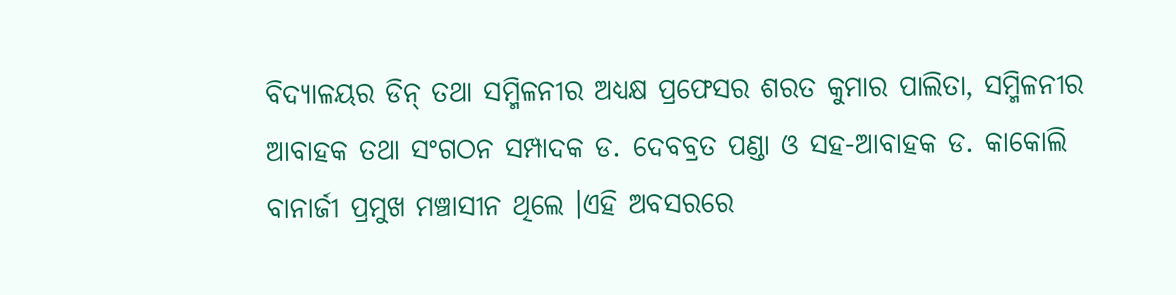ବିଦ୍ୟାଳୟର ଡିନ୍ ତଥା ସମ୍ମିଳନୀର ଅଧ୍ୟକ୍ଷ ପ୍ରଫେସର ଶରତ କୁମାର ପାଲିତା, ସମ୍ମିଳନୀର ଆବାହକ ତଥା ସଂଗଠନ ସମ୍ପାଦକ ଡ. ଦେବବ୍ରତ ପଣ୍ଡା ଓ ସହ-ଆବାହକ ଡ. କାକୋଲି ବାନାର୍ଜୀ ପ୍ରମୁଖ ମଞ୍ଚାସୀନ ଥିଲେ ।ଏହି ଅବସରରେ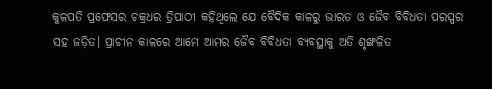କୁଳପତି ପ୍ରଫେସର ଚକ୍ରଧର ତ୍ରିପାଠୀ କହିଥିଲେ ଯେ ବୈଦିକ କାଳରୁ ଭାରତ ଓ ଜୈବ ବିବିଧତା ପରସ୍ପର ସହ ଜଡ଼ିତ। ପ୍ରାଚୀନ କାଳରେ ଆମେ ଆମର ଜୈବ ବିବିଧତା ବ୍ୟବସ୍ଥାକୁ ଅତି ଶୃଙ୍ଖଳିତ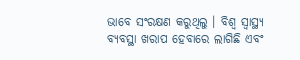ଭାବେ ସଂରକ୍ଷଣ କରୁଥିଲୁ । ବିଶ୍ୱ ସ୍ୱାସ୍ଥ୍ୟ ବ୍ୟବସ୍ଥା ଖରାପ ହେବାରେ ଲାଗିଛି ଏବଂ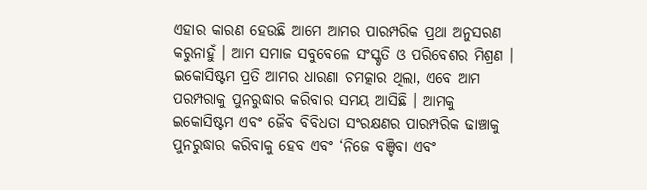ଏହାର କାରଣ ହେଉଛି ଆମେ ଆମର ପାରମ୍ପରିକ ପ୍ରଥା ଅନୁସରଣ କରୁନାହୁଁ । ଆମ ସମାଜ ସବୁବେଳେ ସଂସ୍କୃତି ଓ ପରିବେଶର ମିଶ୍ରଣ । ଇକୋସିଷ୍ଟମ ପ୍ରତି ଆମର ଧାରଣା ଚମତ୍କାର ଥିଲା, ଏବେ ଆମ ପରମ୍ପରାକୁ ପୁନରୁଦ୍ଧାର କରିବାର ସମୟ ଆସିଛି । ଆମକୁ ଇକୋସିଷ୍ଟମ ଏବଂ ଜୈବ ବିବିଧତା ସଂରକ୍ଷଣର ପାରମ୍ପରିକ ଢାଞ୍ଚାକୁ ପୁନରୁଦ୍ଧାର କରିବାକୁ ହେବ ଏବଂ ‘ନିଜେ ବଞ୍ଚିବା ଏବଂ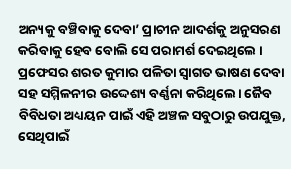ଅନ୍ୟକୁ ବଞ୍ଚିବାକୁ ଦେବା’ ପ୍ରାଚୀନ ଆଦର୍ଶକୁ ଅନୁସରଣ କରିବାକୁ ହେବ ବୋଲି ସେ ପରାମର୍ଶ ଦେଇଥିଲେ । ପ୍ରଫେସର ଶରତ କୁମାର ପଳିତା ସ୍ୱାଗତ ଭାଷଣ ଦେବା ସହ ସମ୍ମିଳନୀର ଉଦ୍ଦେଶ୍ୟ ବର୍ଣ୍ଣନା କରିଥିଲେ। ଜୈବ ବିବିଧତା ଅଧ୍ୟୟନ ପାଇଁ ଏହି ଅଞ୍ଚଳ ସବୁଠାରୁ ଉପଯୁକ୍ତ, ସେଥିପାଇଁ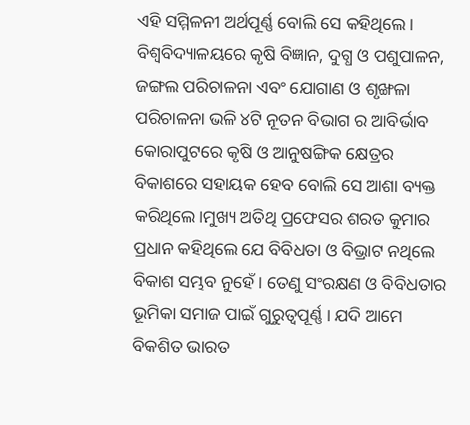ଏହି ସମ୍ମିଳନୀ ଅର୍ଥପୂର୍ଣ୍ଣ ବୋଲି ସେ କହିଥିଲେ। ବିଶ୍ବବିଦ୍ୟାଳୟରେ କୃଷି ବିଜ୍ଞାନ, ଦୁଗ୍ଧ ଓ ପଶୁପାଳନ, ଜଙ୍ଗଲ ପରିଚାଳନା ଏବଂ ଯୋଗାଣ ଓ ଶୃଙ୍ଖଳା ପରିଚାଳନା ଭଳି ୪ଟି ନୂତନ ବିଭାଗ ର ଆବିର୍ଭାବ କୋରାପୁଟରେ କୃଷି ଓ ଆନୁଷଙ୍ଗିକ କ୍ଷେତ୍ରର ବିକାଶରେ ସହାୟକ ହେବ ବୋଲି ସେ ଆଶା ବ୍ୟକ୍ତ କରିଥିଲେ।ମୁଖ୍ୟ ଅତିଥି ପ୍ରଫେସର ଶରତ କୁମାର ପ୍ରଧାନ କହିଥିଲେ ଯେ ବିବିଧତା ଓ ବିଭ୍ରାଟ ନଥିଲେ ବିକାଶ ସମ୍ଭବ ନୁହେଁ। ତେଣୁ ସଂରକ୍ଷଣ ଓ ବିବିଧତାର ଭୂମିକା ସମାଜ ପାଇଁ ଗୁରୁତ୍ୱପୂର୍ଣ୍ଣ । ଯଦି ଆମେ ବିକଶିତ ଭାରତ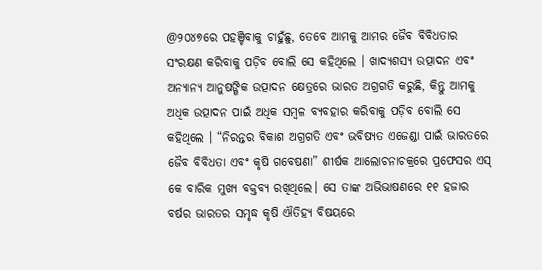@୨୦୪୭ରେ ପହଞ୍ଚିବାକୁ ଚାହୁଁଛୁ, ତେବେ ଆମକୁ ଆମର ଜୈବ ବିବିଧତାର ସଂରକ୍ଷଣ କରିବାକୁ ପଡ଼ିବ ବୋଲି ସେ କହିଥିଲେ । ଖାଦ୍ୟଶସ୍ୟ ଉତ୍ପାଦନ ଏବଂ ଅନ୍ୟାନ୍ୟ ଆନୁଷଙ୍ଗିକ ଉତ୍ପାଦନ କ୍ଷେତ୍ରରେ ଭାରତ ଅଗ୍ରଗତି କରୁଛି, କିନ୍ତୁ ଆମକୁ ଅଧିକ ଉତ୍ପାଦନ ପାଇଁ ଅଧିକ ସମ୍ବଳ ବ୍ୟବହାର କରିବାକୁ ପଡ଼ିବ ବୋଲି ସେ କହିଥିଲେ । “ନିରନ୍ତର ବିକାଶ ଅଗ୍ରଗତି ଏବଂ ଭବିଷ୍ୟତ ଏଜେଣ୍ଡା ପାଇଁ ଭାରତରେ ଜୈବ ବିବିଧତା ଏବଂ କୃଷି ଗବେଷଣା” ଶୀର୍ଷକ ଆଲୋଚନାଚକ୍ରରେ ପ୍ରଫେସର ଏସ୍ କେ ବାରିକ ମୁଖ୍ୟ ବକ୍ତବ୍ୟ ରଖିଥିଲେ। ସେ ତାଙ୍କ ଅଭିଭାଷଣରେ ୧୧ ହଜାର ବର୍ଷର ଭାରତର ସମୃଦ୍ଧ କୃଷି ଐତିହ୍ୟ ବିଷୟରେ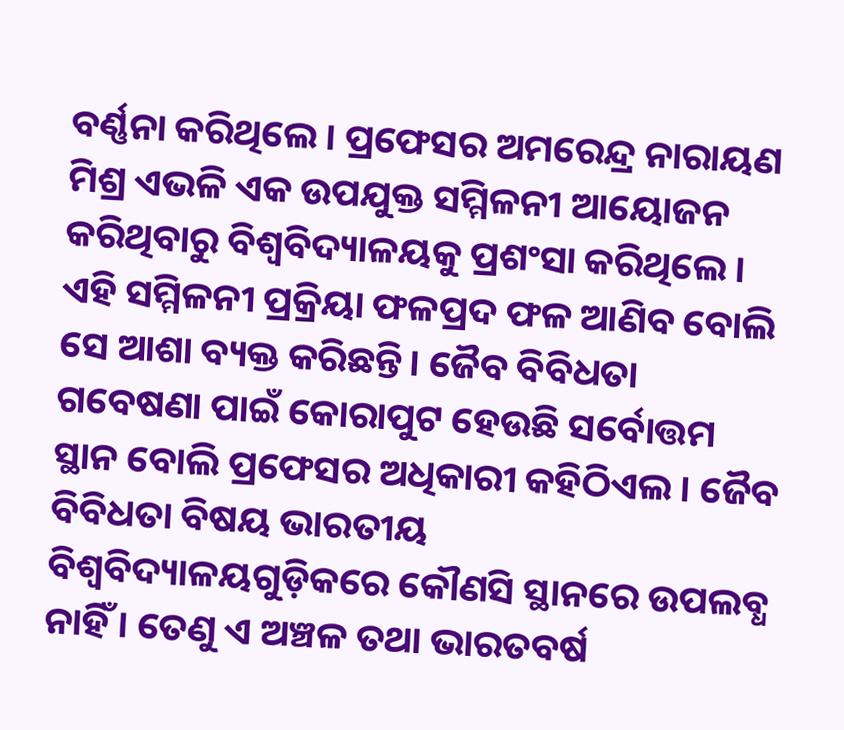ବର୍ଣ୍ଣନା କରିଥିଲେ । ପ୍ରଫେସର ଅମରେନ୍ଦ୍ର ନାରାୟଣ ମିଶ୍ର ଏଭଳି ଏକ ଉପଯୁକ୍ତ ସମ୍ମିଳନୀ ଆୟୋଜନ କରିଥିବାରୁ ବିଶ୍ୱବିଦ୍ୟାଳୟକୁ ପ୍ରଶଂସା କରିଥିଲେ। ଏହି ସମ୍ମିଳନୀ ପ୍ରକ୍ରିୟା ଫଳପ୍ରଦ ଫଳ ଆଣିବ ବୋଲି ସେ ଆଶା ବ୍ୟକ୍ତ କରିଛନ୍ତି। ଜୈବ ବିବିଧତା ଗବେଷଣା ପାଇଁ କୋରାପୁଟ ହେଉଛି ସର୍ବୋତ୍ତମ ସ୍ଥାନ ବୋଲି ପ୍ରଫେସର ଅଧିକାରୀ କହିଠିଏଲ । ଜୈବ ବିବିଧତା ବିଷୟ ଭାରତୀୟ ବିଶ୍ୱବିଦ୍ୟାଳୟଗୁଡ଼ିକରେ କୌଣସି ସ୍ଥାନରେ ଉପଲବ୍ଧ ନାହିଁ । ତେଣୁ ଏ ଅଞ୍ଚଳ ତଥା ଭାରତବର୍ଷ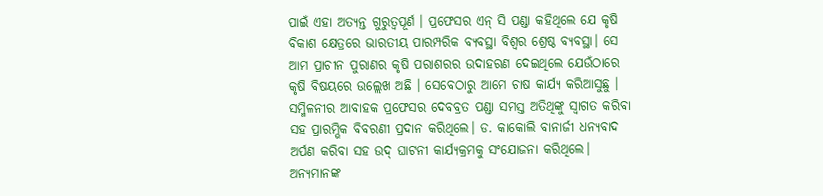ପାଇଁ ଏହା ଅତ୍ୟନ୍ତ ଗୁରୁତ୍ବପୂର୍ଣ । ପ୍ରଫେସର ଏନ୍ ସି ପଣ୍ଡା କହିଥିଲେ ଯେ କୃଷି ବିକାଶ କ୍ଷେତ୍ରରେ ଭାରତୀୟ ପାରମ୍ପରିକ ବ୍ୟବସ୍ଥା ବିଶ୍ୱର ଶ୍ରେଷ୍ଠ ବ୍ୟବସ୍ଥା। ସେ ଆମ ପ୍ରାଚୀନ ପୁରାଣର କୃଷି ପରାଶରର ଉଦାହରଣ ଦେଇଥିଲେ ଯେଉଁଠାରେ କୃଷି ବିଷୟରେ ଉଲ୍ଲେଖ ଅଛି । ସେବେଠାରୁ ଆମେ ଚାଷ କାର୍ଯ୍ୟ କରିଆସୁଛୁ । ସମ୍ମିଳନୀର ଆବାହକ ପ୍ରଫେସର ଦେବବ୍ରତ ପଣ୍ଡା ସମସ୍ତ ଅତିଥିଙ୍କୁ ସ୍ୱାଗତ କରିବା ସହ ପ୍ରାରମ୍ଭିକ ବିବରଣୀ ପ୍ରଦାନ କରିଥିଲେ। ଡ. କାକୋଲି ବାନାର୍ଜୀ ଧନ୍ୟବାଦ ଅର୍ପଣ କରିବା ସହ ଉଦ୍ ଘାଟନୀ କାର୍ଯ୍ୟକ୍ରମକୁ ସଂଯୋଜନା କରିଥିଲେ। ଅନ୍ୟମାନଙ୍କ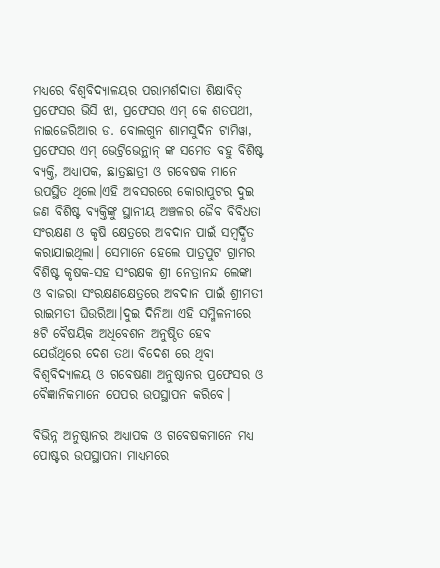ମଧ୍ୟରେ ବିଶ୍ଵବିଦ୍ୟାଳୟର ପରାମର୍ଶଦାତା ଶିକ୍ଷାବିତ୍ ପ୍ରଫେସର ଭିସି ଝା, ପ୍ରଫେସର ଏମ୍ କେ ଶତପଥୀ, ନାଇଜେରିଆର ଡ. ବୋଲଗୁନ ଶାମସୁଦିନ ଟାମିୱା, ପ୍ରଫେସର ଏମ୍ ଭେଟ୍ରିଭେନ୍ଥାନ୍ ଙ୍କ ସମେତ ବହୁ ବିଶିଷ୍ଟ ବ୍ୟକ୍ତି, ଅଧ୍ୟାପକ, ଛାତ୍ରଛାତ୍ରୀ ଓ ଗବେଷକ ମାନେ ଉପସ୍ଥିତ ଥିଲେ।ଏହି ଅବସରରେ କୋରାପୁଟର ଦୁଇ ଜଣ ବିଶିଷ୍ଟ ବ୍ୟକ୍ତିଙ୍କୁ ସ୍ଥାନୀୟ ଅଞ୍ଚଳର ଜୈବ ବିବିଧତା ସଂରକ୍ଷଣ ଓ କୃଷି କ୍ଷେତ୍ରରେ ଅବଦାନ ପାଇଁ ସମ୍ବର୍ଦ୍ଧିତ କରାଯାଇଥିଲା। ସେମାନେ ହେଲେ ପାତ୍ରପୁଟ ଗ୍ରାମର ବିଶିଷ୍ଟ କୃଷକ-ସହ ସଂରକ୍ଷକ ଶ୍ରୀ ନେତ୍ରାନନ୍ଦ ଲେଙ୍କା ଓ ବାଜରା ସଂରକ୍ଷଣକ୍ଷେତ୍ରରେ ଅବଦାନ ପାଇଁ ଶ୍ରୀମତୀ ରାଇମତୀ ଘିଉରିଆ।ଦୁଇ ଦିନିଆ ଏହି ସମ୍ମିଳନୀରେ ୫ଟି ବୈଷୟିକ ଅଧିବେଶନ ଅନୁଷ୍ଠିତ ହେବ ଯେଉଁଥିରେ ଦେଶ ତଥା ବିଦେଶ ରେ ଥିବା ବିଶ୍ୱବିଦ୍ୟାଳୟ ଓ ଗବେଷଣା ଅନୁଷ୍ଠାନର ପ୍ରଫେସର ଓ ବୈଜ୍ଞାନିକମାନେ ପେପର ଉପସ୍ଥାପନ କରିବେ।

ବିଭିନ୍ନ ଅନୁଷ୍ଠାନର ଅଧ୍ୟାପକ ଓ ଗବେଷକମାନେ ମଧ୍ୟ ପୋଷ୍ଟର ଉପସ୍ଥାପନା ମାଧ୍ୟମରେ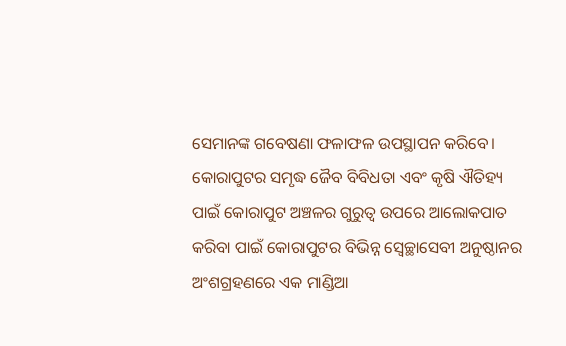ସେମାନଙ୍କ ଗବେଷଣା ଫଳାଫଳ ଉପସ୍ଥାପନ କରିବେ। କୋରାପୁଟର ସମୃଦ୍ଧ ଜୈବ ବିବିଧତା ଏବଂ କୃଷି ଐତିହ୍ୟ ପାଇଁ କୋରାପୁଟ ଅଞ୍ଚଳର ଗୁରୁତ୍ୱ ଉପରେ ଆଲୋକପାତ କରିବା ପାଇଁ କୋରାପୁଟର ବିଭିନ୍ନ ସ୍ୱେଚ୍ଛାସେବୀ ଅନୁଷ୍ଠାନର ଅଂଶଗ୍ରହଣରେ ଏକ ମାଣ୍ଡିଆ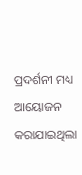ପ୍ରଦର୍ଶନୀ ମଧ୍ୟ ଆୟୋଜନ କରାଯାଇଥିଲା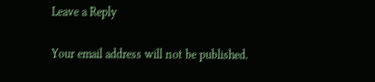Leave a Reply

Your email address will not be published.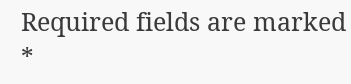Required fields are marked *